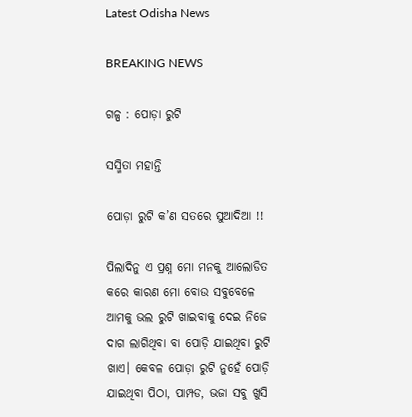Latest Odisha News

BREAKING NEWS

ଗଳ୍ପ : ପୋଡ଼ା ରୁଟି

ସସ୍ମିତା ମହାନ୍ତି

ପୋଡ଼ା ରୁଟି କ’ଣ ସତରେ ସୁଆଦିଆ !!

ପିଲାଦିନୁ ଏ ପ୍ରଶ୍ନ ମୋ ମନକୁ ଆଲୋଡିତ କରେ କାରଣ ମୋ ବୋଉ ସବୁବେଳେ ଆମକୁ ଭଲ ରୁଟି ଖାଇବାକୁ ଦେଇ ନିଜେ ଦାଗ ଲାଗିଥିବା ବା ପୋଡ଼ି ଯାଇଥିବା ରୁଟି ଖାଏ। କେବଳ ପୋଡ଼ା ରୁଟି ନୁହେଁ ପୋଡ଼ି ଯାଇଥିବା ପିଠା, ପାମ୍ପଡ, ଭଜା ସବୁ ଖୁସି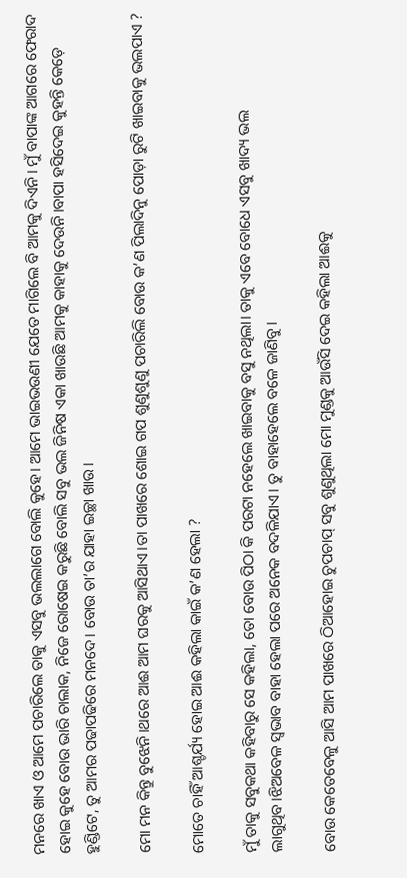ମନରେ ଖାଏ ଓ ଆମେ ପଚାରିଲେ ତାକୁ ଏସବୁ ଭଲଲାଗେ ବୋଲି କୁହେ। ଆମେ ଭାଇଭଉଣୀ ଯେତେ ମାଗିଲେ ବି ଆମକୁ ଦିଏନି। ମୁଁ ବାପାଙ୍କ ଆଗରେ ଫେରାଦ ହୋଇ କୁହେ ବୋଉ ଭାରି ଚାଲାକ, ନିଜେ ରୋଷେଇ କରୁଛି ବୋଲି ସବୁ ଭଲ ଜିନିଷ ଏକା ଖାଉଛି ଆମକୁ କାହାକୁ ଦେଉନି।ବାପା ହସିଦେଇ କୁହନ୍ତି କେଡ଼େ ହୁଣ୍ଡିଟେ, ତୁ ଆମର ପଢାପଢିରେ ମନଦେ। ବୋଉ ତା’ର ଯାହା ଇଚ୍ଛା ଖାଉ।

ମୋ ମନ କିନ୍ତୁ ବୁଝେନି।ଥରେ ଆଈ ଆମ ଘରକୁ ଆସିଥାଏ।ତା ପାଖରେ ଶୋଇ ଗପ ଶୁଣୁଶୁଣୁ ପଚାରିଲି ବୋଉ କ’ଣ ପିଲାଦିନୁ ପୋଡ଼ା ରୁଟି ଖାଇବାକୁ ଭଲପାଏ ?

ମୋତେ ଚାହିଁ ଆଶ୍ଚର୍ଯ୍ୟ ହୋଇ ଆଈ କହିଲା କାଇଁ କ’ଣ ହେଲା ?

ମୁଁ ତାକୁ ସବୁକଥା କହିବାରୁ ସେ କହିଲା, ତୋ ବୋଉ ପିଠା କି ପରଟା ନହେଲେ ଖାଇବାକୁ ବସୁ ନଥିଲା। ତାକୁ ଏବେ ବୋଧେ ଏସବୁ ଖାଦ୍ୟ ଭଲ ଲାଗୁଥିବ।ଝିଅବେଳ ସ୍ବଭାବ ବାହା ହେଲା ପରେ ଅନେକ ବଦଳିଯାଏ। ତୁ ବାହାହେଲେ ବଳେ ଜାଣିବୁ।

ବୋଉ କେତେବେଳୁ ଆସି ଆମ ପାଖରେ ଠିଆହୋଇ ଚୁପଚାପ୍ ସବୁ ଶୁଣୁଥିଲା ମୋ ମୁଣ୍ଡକୁ ଆଉଁସି ଦେଇ କହିଲା ଆଈକୁ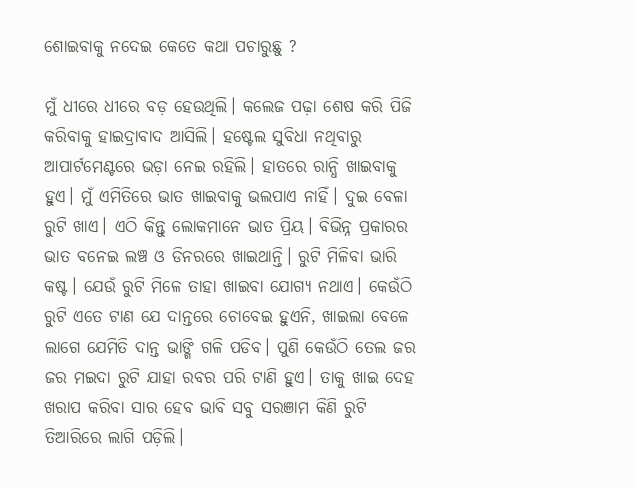ଶୋଇବାକୁ ନଦେଇ କେତେ କଥା ପଚାରୁଛୁ ?

ମୁଁ ଧୀରେ ଧୀରେ ବଡ଼ ହେଉଥିଲି। କଲେଜ ପଢ଼ା ଶେଷ କରି ପିଜି କରିବାକୁ ହାଇଦ୍ରାବାଦ ଆସିଲି। ହଷ୍ଟେଲ ସୁବିଧା ନଥିବାରୁ ଆପାର୍ଟମେଣ୍ଟରେ ଭଡ଼ା ନେଇ ରହିଲି। ହାତରେ ରାନ୍ଧି ଖାଇବାକୁ ହୁଏ। ମୁଁ ଏମିତିରେ ଭାତ ଖାଇବାକୁ ଭଲପାଏ ନାହିଁ। ଦୁଇ ବେଳା ରୁଟି ଖାଏ। ଏଠି କିନ୍ତୁ ଲୋକମାନେ ଭାତ ପ୍ରିୟ। ବିଭିନ୍ନ ପ୍ରକାରର ଭାତ ବନେଇ ଲଞ୍ଚ ଓ ଡିନରରେ ଖାଇଥାନ୍ତି। ରୁଟି ମିଳିବା ଭାରି କଷ୍ଟ। ଯେଉଁ ରୁଟି ମିଳେ ତାହା ଖାଇବା ଯୋଗ୍ୟ ନଥାଏ। କେଉଁଠି ରୁଟି ଏତେ ଟାଣ ଯେ ଦାନ୍ତରେ ଚୋବେଇ ହୁଏନି, ଖାଇଲା ବେଳେ ଲାଗେ ଯେମିତି ଦାନ୍ତ ଭାଙ୍ଗି ଗଳି ପଡିବ। ପୁଣି କେଉଁଠି ତେଲ ଜର ଜର ମଇଦା ରୁଟି ଯାହା ରବର ପରି ଟାଣି ହୁଏ। ତାକୁ ଖାଇ ଦେହ ଖରାପ କରିବା ସାର ହେବ ଭାବି ସବୁ ସରଞାମ କିଣି ରୁଟି ତିଆରିରେ ଲାଗି ପଡ଼ିଲି।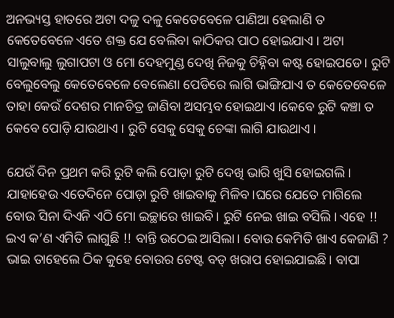ଅନଭ୍ୟସ୍ତ ହାତରେ ଅଟା ଦଳୁ ଦଳୁ କେତେବେଳେ ପାଣିଆ ହେଲାଣି ତ କେତେବେଳେ ଏତେ ଶକ୍ତ ଯେ ବେଲିବା କାଠିକର ପାଠ ହୋଇଯାଏ। ଅଟା ସାଲୁବାଲୁ ଲୁଗାପଟା ଓ ମୋ ଦେହମୁଣ୍ଡ ଦେଖି ନିଜକୁ ଚିହ୍ନିବା କଷ୍ଟ ହୋଇପଡେ। ରୁଟି ବେଲୁବେଲୁ କେତେବେଳେ ବେଲେଣା ପେଡିରେ ଲାଗି ଭାଙ୍ଗିଯାଏ ତ କେତେବେଳେ ତାହା କେଉଁ ଦେଶର ମାନଚିତ୍ର ଜାଣିବା ଅସମ୍ଭବ ହୋଇଥାଏ।କେବେ ରୁଟି କଞ୍ଚା ତ କେବେ ପୋଡ଼ି ଯାଉଥାଏ। ରୁଟି ସେକୁ ସେକୁ ଚେଙ୍କା ଲାଗି ଯାଉଥାଏ।

ଯେଉଁ ଦିନ ପ୍ରଥମ କରି ରୁଟି କଲି ପୋଡ଼ା ରୁଟି ଦେଖି ଭାରି ଖୁସି ହୋଇଗଲି। ଯାହାହେଉ ଏତେଦିନେ ପୋଡ଼ା ରୁଟି ଖାଇବାକୁ ମିଳିବ।ଘରେ ଯେତେ ମାଗିଲେ ବୋଉ ସିନା ଦିଏନି ଏଠି ମୋ ଇଚ୍ଛାରେ ଖାଇବି। ରୁଟି ନେଇ ଖାଇ ବସିଲି। ଏହେ !! ଇଏ କ’ଣ ଏମିତି ଲାଗୁଛି !! ବାନ୍ତି ଉଠେଇ ଆସିଲା। ବୋଉ କେମିତି ଖାଏ କେଜାଣି ? ଭାଇ ତାହେଲେ ଠିକ କୁହେ ବୋଉର ଟେଷ୍ଟ ବଡ୍ ଖରାପ ହୋଇଯାଇଛି। ବାପା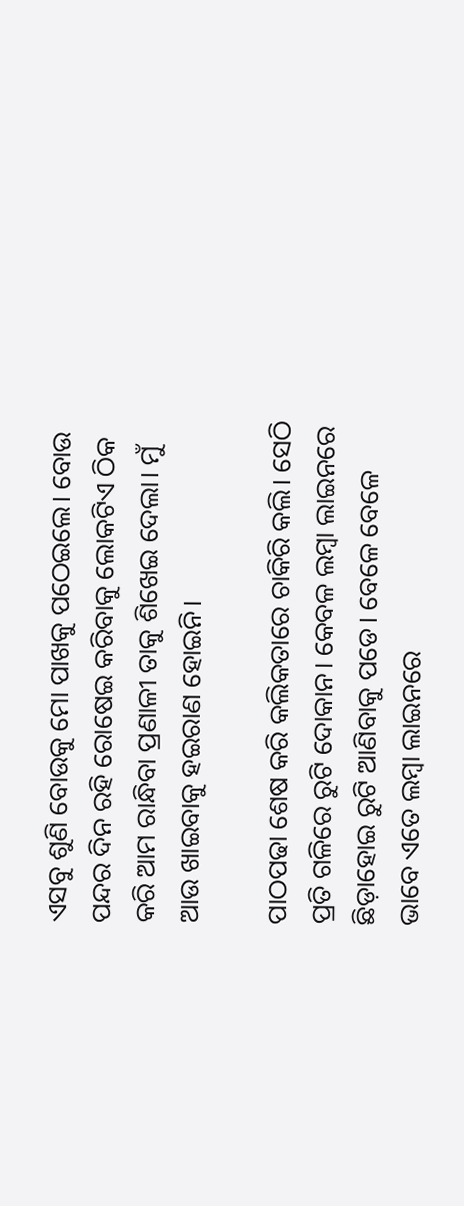ଏସବୁ ଶୁଣି ବୋଉକୁ ମୋ ପାଖକୁ ପଠେଇଲେ। ବୋଉ ପନ୍ଦର ଦିନ ରହି ରୋଷେଇ କରିବାକୁ ଲୋକଟିଏ ଠିକ କରି ଆମ ରାନ୍ଧିବା ପ୍ରଣାଳୀ ତାକୁ ଶିଖେଇ ଦେଲା। ମୁଁ ଆଉ ଖାଇବାକୁ ହଇରାଣ ହୋଇନି।

ପାଠପଢା ଶେଷ କରି କଲିକତାରେ ଚାକିରି କଲି। ସେଠି ପ୍ରତି ଗଳିରେ ରୁଟି ଦୋକାନ। କେବଳ ଲମ୍ବା ଲାଇନରେ ଛିଡ଼ାହୋଇ ରୁଟି ଆଣିବାକୁ ପଡେ। ବେଳେ ବେଳେ ଭାବେ ଏତେ ଲମ୍ବା ଲାଇନରେ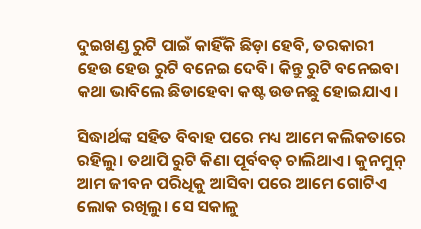ଦୁଇଖଣ୍ଡ ରୁଟି ପାଇଁ କାହିଁକି ଛିଡ଼ା ହେବି, ତରକାରୀ ହେଉ ହେଉ ରୁଟି ବନେଇ ଦେବି। କିନ୍ତୁ ରୁଟି ବନେଇବା କଥା ଭାବିଲେ ଛିଡାହେବା କଷ୍ଟ ଉଡନଛୁ ହୋଇଯାଏ।

ସିଦ୍ଧାର୍ଥଙ୍କ ସହିତ ବିବାହ ପରେ ମଧ୍ୟ ଆମେ କଲିକତାରେ ରହିଲୁ। ତଥାପି ରୁଟି କିଣା ପୂର୍ବବତ୍ ଚାଲିଥାଏ। କୁନମୁନ୍ ଆମ ଜୀବନ ପରିଧିକୁ ଆସିବା ପରେ ଆମେ ଗୋଟିଏ ଲୋକ ରଖିଲୁ। ସେ ସକାଳୁ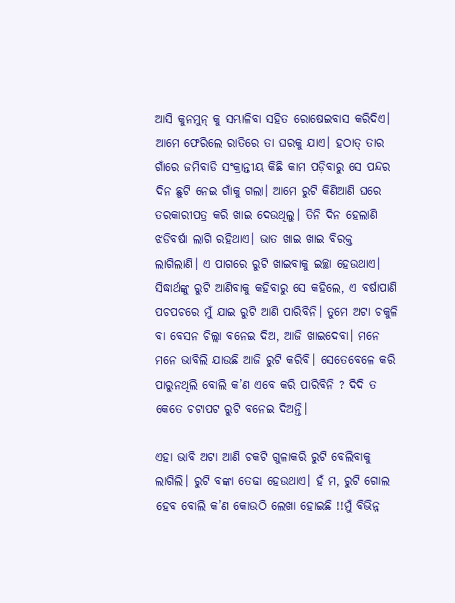ଆସି କୁନମୁନ୍ କୁ ସମ୍ଭାଳିବା ସହିତ ରୋଷେଇବାସ କରିଦିଏ। ଆମେ ଫେରିଲେ ରାତିରେ ତା ଘରକୁ ଯାଏ। ହଠାତ୍ ତାର ଗାଁରେ ଜମିବାଡି ସଂକ୍ରାନ୍ତୀୟ କିଛି କାମ ପଡ଼ିବାରୁ ସେ ପନ୍ଦର ଦିନ ଛୁଟି ନେଇ ଗାଁକୁ ଗଲା। ଆମେ ରୁଟି କିଣିଆଣି ଘରେ ତରକାରୀପତ୍ର କରି ଖାଇ ଦେଉଥିଲୁ। ତିନି ଦିନ ହେଲାଣି ଝଡିବର୍ଷା ଲାଗି ରହିଥାଏ। ଭାତ ଖାଇ ଖାଇ ବିରକ୍ତ ଲାଗିଲାଣି। ଏ ପାଗରେ ରୁଟି ଖାଇବାକୁ ଇଚ୍ଛା ହେଉଥାଏ। ସିଦ୍ଧାର୍ଥଙ୍କୁ ରୁଟି ଆଣିବାକୁ କହିବାରୁ ସେ କହିଲେ, ଏ ବର୍ଷାପାଣି ପଚପଚରେ ମୁଁ ଯାଇ ରୁଟି ଆଣି ପାରିବିନି। ତୁମେ ଅଟା ଚକୁଳି ବା ବେସନ ଚିଲ୍ଲା ବନେଇ ଦିଅ, ଆଜି ଖାଇଦେବା। ମନେ ମନେ ଭାବିଲି ଯାଉଛି ଆଜି ରୁଟି କରିବି। ସେତେବେଳେ କରି ପାରୁନଥିଲି ବୋଲି କ’ଣ ଏବେ କରି ପାରିବିନି ? ଦିଦି ତ କେତେ ଚଟାପଟ ରୁଟି ବନେଇ ଦିଅନ୍ତି।

ଏହା ଭାବି ଅଟା ଆଣି ଚକଟି ଗୁଳାକରି ରୁଟି ବେଲିବାକୁ ଲାଗିଲି। ରୁଟି ବଙ୍କା ତେଢା ହେଉଥାଏ। ହଁ ମ, ରୁଟି ଗୋଲ ହେବ ବୋଲି କ’ଣ କୋଉଠି ଲେଖା ହୋଇଛି !!ମୁଁ ବିଭିନ୍ନ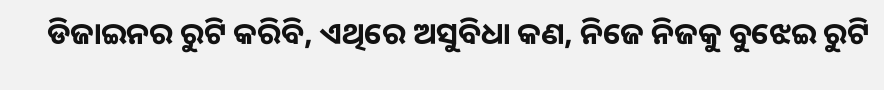ଡିଜାଇନର ରୁଟି କରିବି, ଏଥିରେ ଅସୁବିଧା କଣ, ନିଜେ ନିଜକୁ ବୁଝେଇ ରୁଟି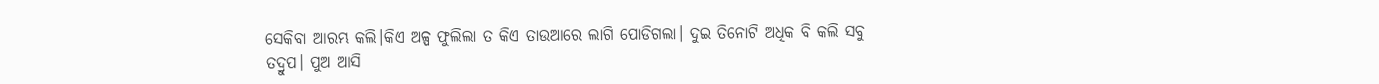ସେକିବା ଆରମ୍ଭ କଲି।କିଏ ଅଳ୍ପ ଫୁଲିଲା ତ କିଏ ତାଉଆରେ ଲାଗି ପୋଡିଗଲା। ଦୁଇ ତିନୋଟି ଅଧିକ ବି କଲି ସବୁ ତଦ୍ରୁପ। ପୁଅ ଆସି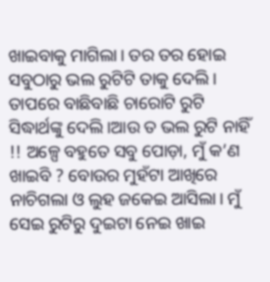ଖାଇବାକୁ ମାଗିଲା। ତର ତର ହୋଇ ସବୁଠାରୁ ଭଲ ରୁଟିଟି ତାକୁ ଦେଲି। ତାପରେ ବାଛିବାଛି ଚାରୋଟି ରୁଟି ସିଦ୍ଧାର୍ଥଙ୍କୁ ଦେଲି।ଆଉ ତ ଭଲ ରୁଟି ନାହିଁ !! ଅଳ୍ପେ ବହୁତେ ସବୁ ପୋଡ଼ା, ମୁଁ କ’ଣ ଖାଇବି ? ବୋଉର ମୁହଁଟା ଆଖିରେ ନାଚିଗଲା ଓ ଲୁହ ଜକେଇ ଆସିଲା। ମୁଁ ସେଇ ରୁଟିରୁ ଦୁଇଟା ନେଇ ଖାଇ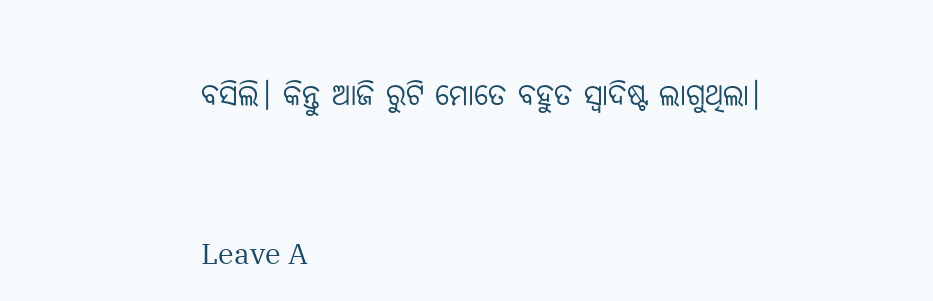ବସିଲି। କିନ୍ତୁ ଆଜି ରୁଟି ମୋତେ ବହୁତ ସ୍ବାଦିଷ୍ଟ ଲାଗୁଥିଲା।



Leave A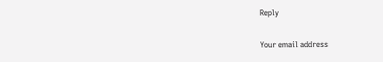Reply

Your email address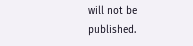will not be published.